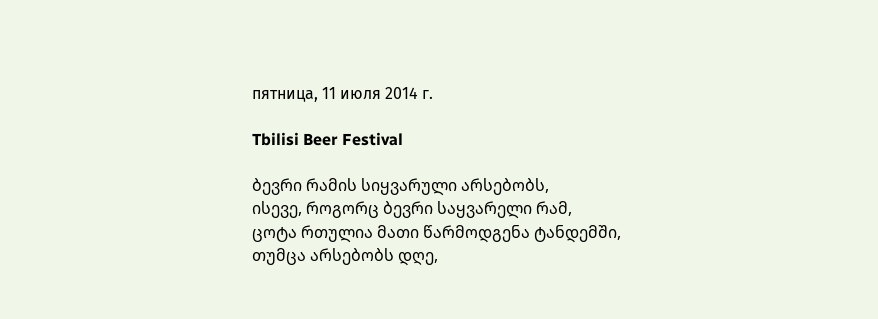пятница, 11 июля 2014 г.

Tbilisi Beer Festival

ბევრი რამის სიყვარული არსებობს,
ისევე, როგორც ბევრი საყვარელი რამ,
ცოტა რთულია მათი წარმოდგენა ტანდემში,
თუმცა არსებობს დღე,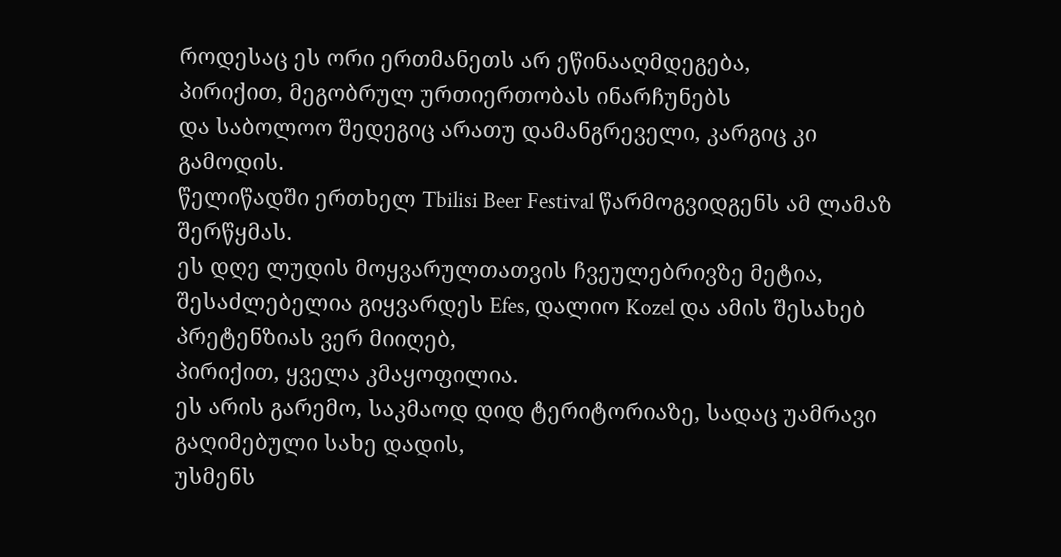როდესაც ეს ორი ერთმანეთს არ ეწინააღმდეგება,
პირიქით, მეგობრულ ურთიერთობას ინარჩუნებს
და საბოლოო შედეგიც არათუ დამანგრეველი, კარგიც კი გამოდის.
წელიწადში ერთხელ Tbilisi Beer Festival წარმოგვიდგენს ამ ლამაზ შერწყმას.
ეს დღე ლუდის მოყვარულთათვის ჩვეულებრივზე მეტია,
შესაძლებელია გიყვარდეს Efes, დალიო Kozel და ამის შესახებ პრეტენზიას ვერ მიიღებ,
პირიქით, ყველა კმაყოფილია.
ეს არის გარემო, საკმაოდ დიდ ტერიტორიაზე, სადაც უამრავი გაღიმებული სახე დადის,
უსმენს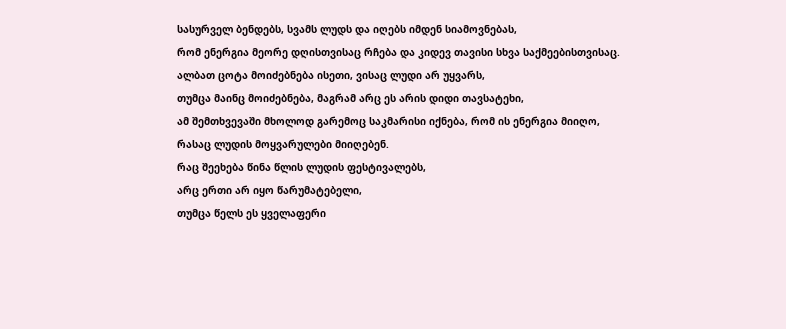სასურველ ბენდებს, სვამს ლუდს და იღებს იმდენ სიამოვნებას,
რომ ენერგია მეორე დღისთვისაც რჩება და კიდევ თავისი სხვა საქმეებისთვისაც.
ალბათ ცოტა მოიძებნება ისეთი, ვისაც ლუდი არ უყვარს,
თუმცა მაინც მოიძებნება, მაგრამ არც ეს არის დიდი თავსატეხი,
ამ შემთხვევაში მხოლოდ გარემოც საკმარისი იქნება, რომ ის ენერგია მიიღო,
რასაც ლუდის მოყვარულები მიიღებენ.
რაც შეეხება წინა წლის ლუდის ფესტივალებს,
არც ერთი არ იყო წარუმატებელი,
თუმცა წელს ეს ყველაფერი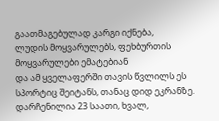გაათმაგებულად კარგი იქნება,
ლუდის მოყვარულებს, ფეხბურთის მოყვარულები ემატებიან
და ამ ყველაფერში თავის წვლილს ეს სპორტიც შეიტანს, თანაც დიდ ეკრანზე.
დარჩენილია 23 საათი, ხვალ,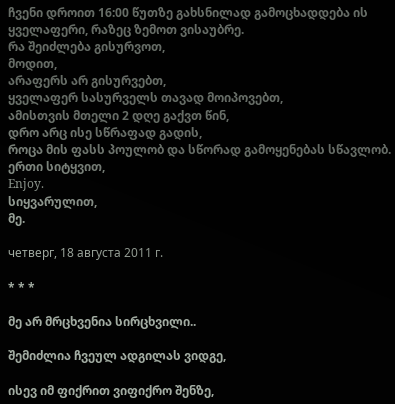ჩვენი დროით 16:00 წუთზე გახსნილად გამოცხადდება ის ყველაფერი, რაზეც ზემოთ ვისაუბრე.
რა შეიძლება გისურვოთ,
მოდით,
არაფერს არ გისურვებთ,
ყველაფერ სასურველს თავად მოიპოვებთ,
ამისთვის მთელი 2 დღე გაქვთ წინ,
დრო არც ისე სწრაფად გადის,
როცა მის ფასს პოულობ და სწორად გამოყენებას სწავლობ.
ერთი სიტყვით,
Enjoy.
სიყვარულით,
მე.

четверг, 18 августа 2011 г.

* * *

მე არ მრცხვენია სირცხვილი..

შემიძლია ჩვეულ ადგილას ვიდგე,

ისევ იმ ფიქრით ვიფიქრო შენზე,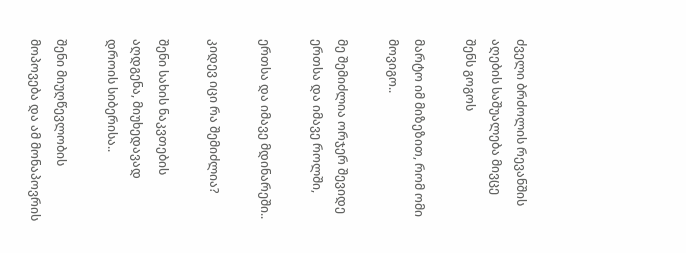ძველი ბრძოლის რევანშის აღების საშუალება მივცე შენს გოგოს

მარტო იმ მიზეზით, რომ ომი მოვიგო..

მე შემიძლია ორჯერ შევიდე ერთსა და იმავე როლში,

ერთსა და იმავე მდინარეში..

კიდევ იცი რა შემიძლია?

შენი სახის ნაკვთების აღდგენა, მიუხედავად დროის სიბერისა..

შენი მიუღწევლობის მოპოვება და ამ მონაპოვრის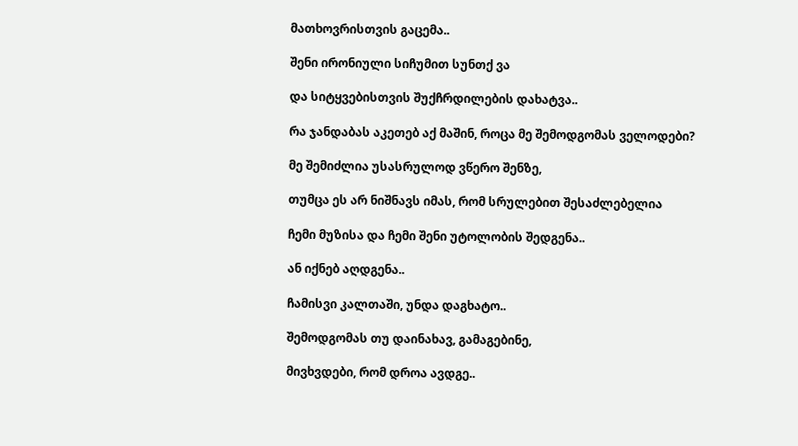მათხოვრისთვის გაცემა..

შენი ირონიული სიჩუმით სუნთქ ვა

და სიტყვებისთვის შუქჩრდილების დახატვა..

რა ჯანდაბას აკეთებ აქ მაშინ, როცა მე შემოდგომას ველოდები?

მე შემიძლია უსასრულოდ ვწერო შენზე,

თუმცა ეს არ ნიშნავს იმას, რომ სრულებით შესაძლებელია

ჩემი მუზისა და ჩემი შენი უტოლობის შედგენა..

ან იქნებ აღდგენა..

ჩამისვი კალთაში, უნდა დაგხატო..

შემოდგომას თუ დაინახავ, გამაგებინე,

მივხვდები, რომ დროა ავდგე..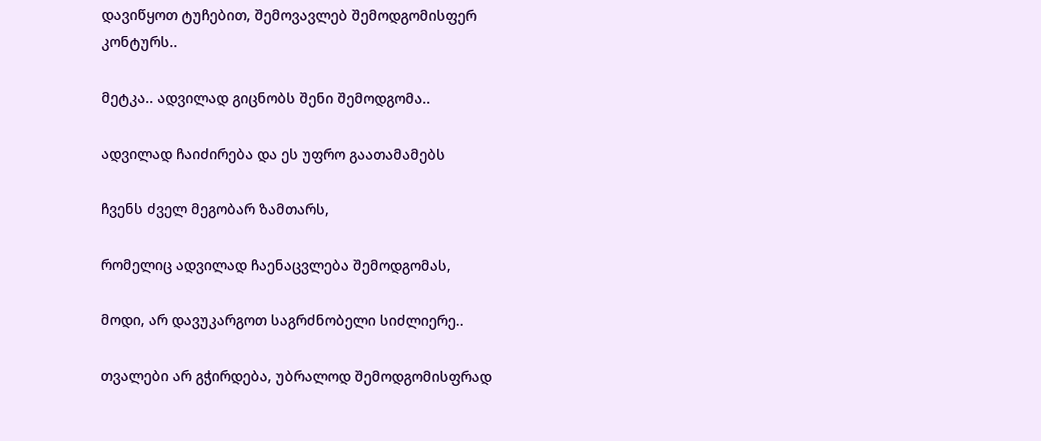დავიწყოთ ტუჩებით, შემოვავლებ შემოდგომისფერ კონტურს..

მეტკა.. ადვილად გიცნობს შენი შემოდგომა..

ადვილად ჩაიძირება და ეს უფრო გაათამამებს

ჩვენს ძველ მეგობარ ზამთარს,

რომელიც ადვილად ჩაენაცვლება შემოდგომას,

მოდი, არ დავუკარგოთ საგრძნობელი სიძლიერე..

თვალები არ გჭირდება, უბრალოდ შემოდგომისფრად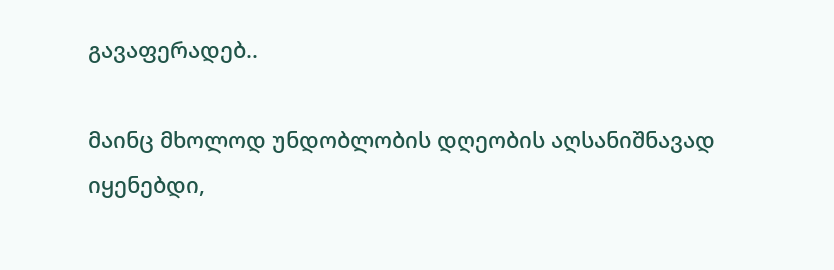გავაფერადებ..

მაინც მხოლოდ უნდობლობის დღეობის აღსანიშნავად იყენებდი,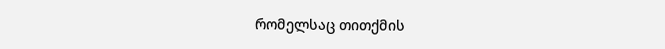რომელსაც თითქმის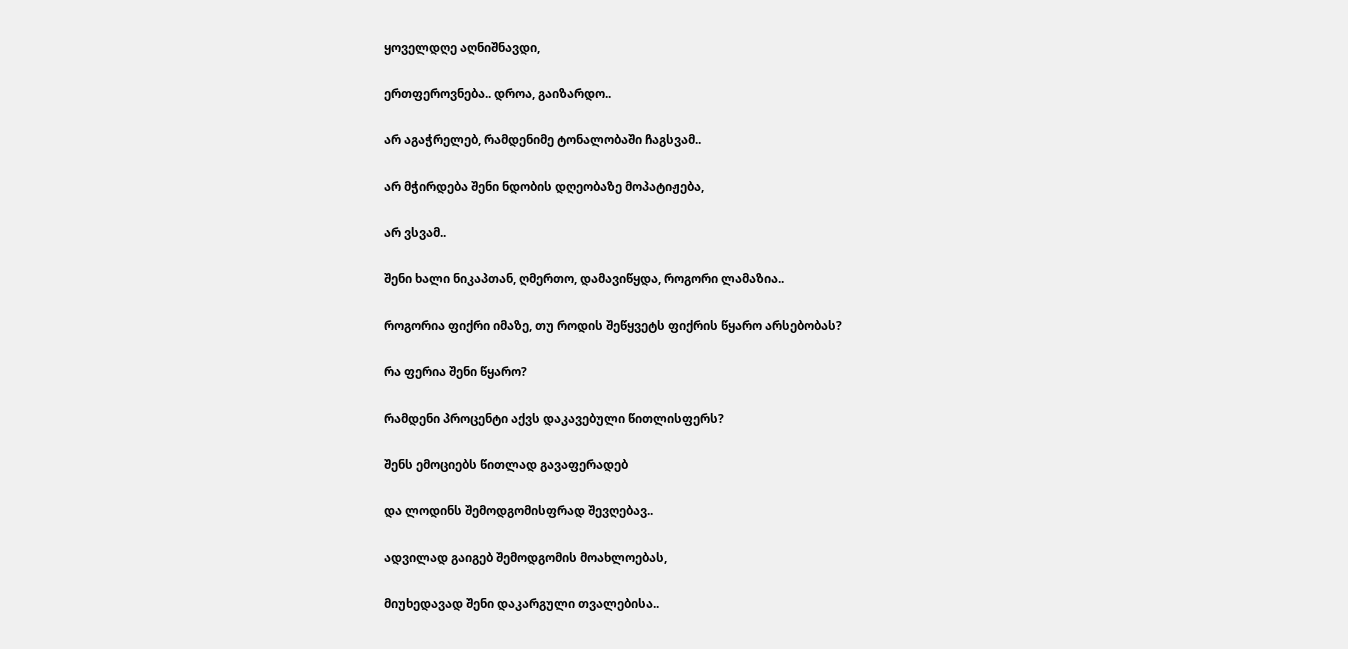ყოველდღე აღნიშნავდი,

ერთფეროვნება.. დროა, გაიზარდო..

არ აგაჭრელებ, რამდენიმე ტონალობაში ჩაგსვამ..

არ მჭირდება შენი ნდობის დღეობაზე მოპატიჟება,

არ ვსვამ..

შენი ხალი ნიკაპთან, ღმერთო, დამავიწყდა, როგორი ლამაზია..

როგორია ფიქრი იმაზე, თუ როდის შეწყვეტს ფიქრის წყარო არსებობას?

რა ფერია შენი წყარო?

რამდენი პროცენტი აქვს დაკავებული წითლისფერს?

შენს ემოციებს წითლად გავაფერადებ

და ლოდინს შემოდგომისფრად შევღებავ..

ადვილად გაიგებ შემოდგომის მოახლოებას,

მიუხედავად შენი დაკარგული თვალებისა..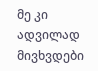მე კი ადვილად მივხვდები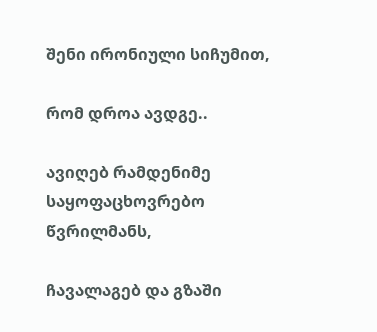შენი ირონიული სიჩუმით,

რომ დროა ავდგე..

ავიღებ რამდენიმე საყოფაცხოვრებო წვრილმანს,

ჩავალაგებ და გზაში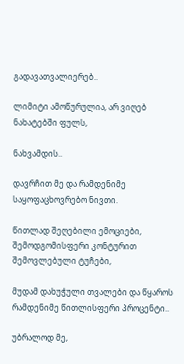გადავათვალიერებ..

ლიმიტი ამოწურულია, არ ვიღებ ნახატებში ფულს,

ნახვამდის..

დავრჩით მე და რამდენიმე საყოფაცხოვრებო ნივთი.

წითლად შეღებილი ემოციები, შემოდგომისფერი კონტურით შემოვლებული ტუჩები,

მუდამ დახუჭული თვალები და წყაროს რამდენიმე წითლისფერი პროცენტი..

უბრალოდ მე,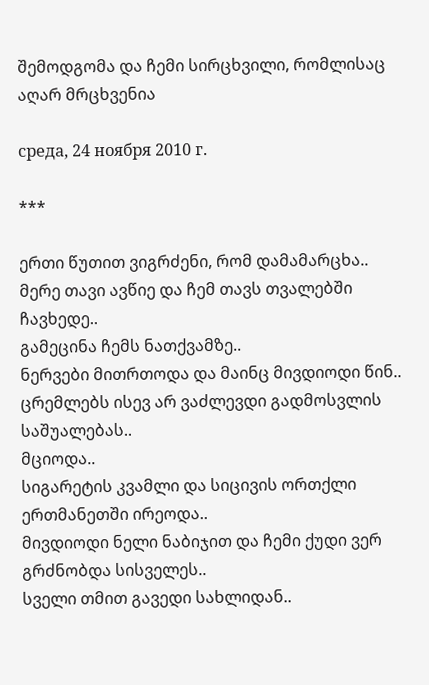შემოდგომა და ჩემი სირცხვილი, რომლისაც აღარ მრცხვენია

среда, 24 ноября 2010 г.

***

ერთი წუთით ვიგრძენი, რომ დამამარცხა..
მერე თავი ავწიე და ჩემ თავს თვალებში ჩავხედე..
გამეცინა ჩემს ნათქვამზე..
ნერვები მითრთოდა და მაინც მივდიოდი წინ..
ცრემლებს ისევ არ ვაძლევდი გადმოსვლის საშუალებას..
მციოდა..
სიგარეტის კვამლი და სიცივის ორთქლი ერთმანეთში ირეოდა..
მივდიოდი ნელი ნაბიჯით და ჩემი ქუდი ვერ გრძნობდა სისველეს..
სველი თმით გავედი სახლიდან..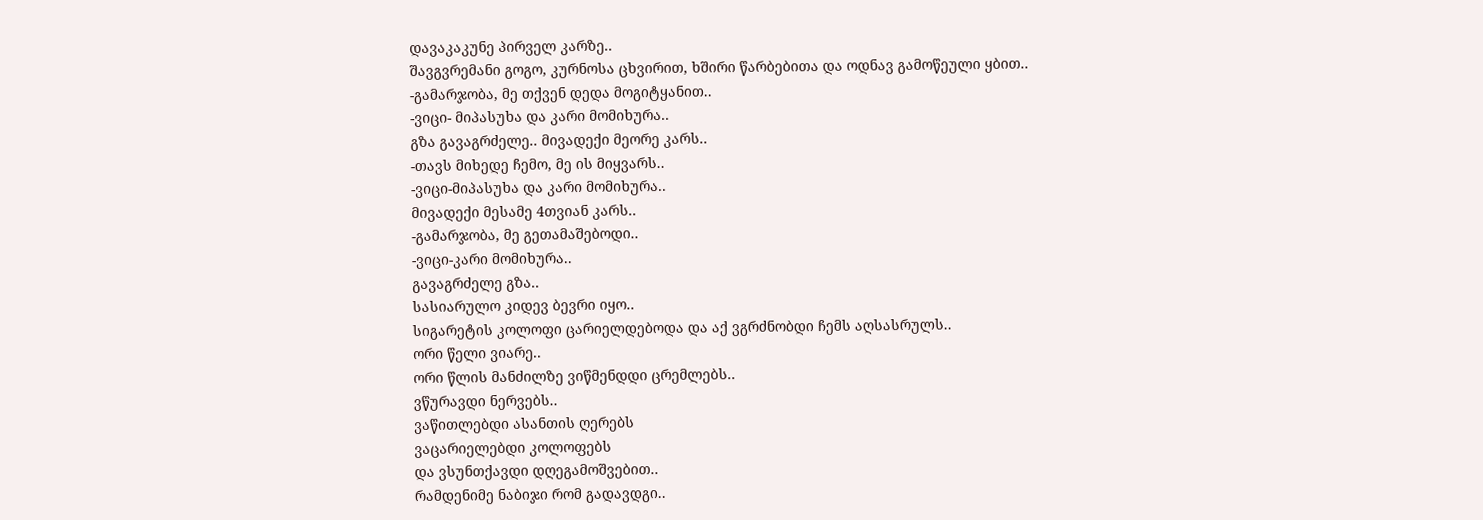დავაკაკუნე პირველ კარზე..
შავგვრემანი გოგო, კურნოსა ცხვირით, ხშირი წარბებითა და ოდნავ გამოწეული ყბით..
-გამარჯობა, მე თქვენ დედა მოგიტყანით..
-ვიცი- მიპასუხა და კარი მომიხურა..
გზა გავაგრძელე.. მივადექი მეორე კარს..
-თავს მიხედე ჩემო, მე ის მიყვარს..
-ვიცი-მიპასუხა და კარი მომიხურა..
მივადექი მესამე 4თვიან კარს..
-გამარჯობა, მე გეთამაშებოდი..
-ვიცი-კარი მომიხურა..
გავაგრძელე გზა..
სასიარულო კიდევ ბევრი იყო..
სიგარეტის კოლოფი ცარიელდებოდა და აქ ვგრძნობდი ჩემს აღსასრულს..
ორი წელი ვიარე..
ორი წლის მანძილზე ვიწმენდდი ცრემლებს..
ვწურავდი ნერვებს..
ვაწითლებდი ასანთის ღერებს
ვაცარიელებდი კოლოფებს
და ვსუნთქავდი დღეგამოშვებით..
რამდენიმე ნაბიჯი რომ გადავდგი..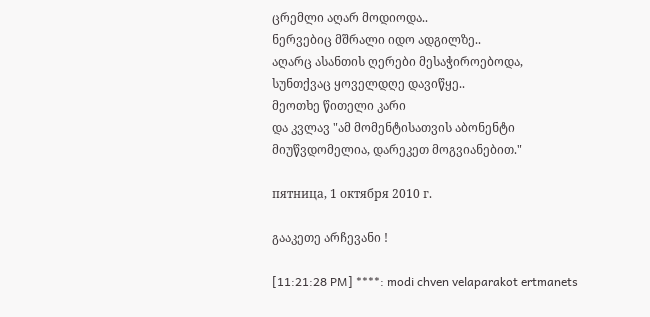ცრემლი აღარ მოდიოდა..
ნერვებიც მშრალი იდო ადგილზე..
აღარც ასანთის ღერები მესაჭიროებოდა,
სუნთქვაც ყოველდღე დავიწყე..
მეოთხე წითელი კარი
და კვლავ "ამ მომენტისათვის აბონენტი მიუწვდომელია, დარეკეთ მოგვიანებით."

пятница, 1 октября 2010 г.

გააკეთე არჩევანი !

[11:21:28 PM] ****: modi chven velaparakot ertmanets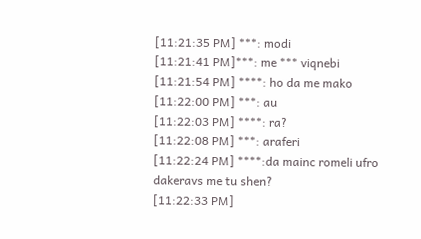[11:21:35 PM] ***: modi
[11:21:41 PM]***: me *** viqnebi
[11:21:54 PM] ****: ho da me mako
[11:22:00 PM] ***: au
[11:22:03 PM] ****: ra?
[11:22:08 PM] ***: araferi
[11:22:24 PM] ****:da mainc romeli ufro dakeravs me tu shen?
[11:22:33 PM]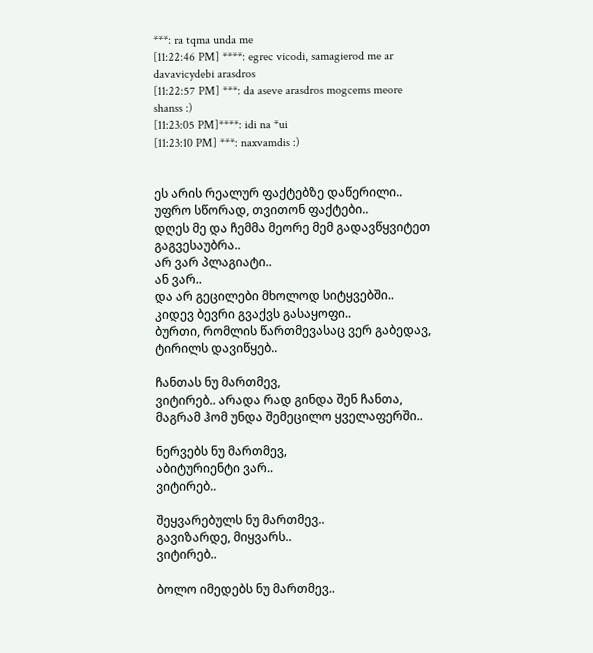***: ra tqma unda me
[11:22:46 PM] ****: egrec vicodi, samagierod me ar davavicydebi arasdros
[11:22:57 PM] ***: da aseve arasdros mogcems meore shanss :)
[11:23:05 PM]****: idi na *ui
[11:23:10 PM] ***: naxvamdis :)


ეს არის რეალურ ფაქტებზე დაწერილი..
უფრო სწორად, თვითონ ფაქტები..
დღეს მე და ჩემმა მეორე მემ გადავწყვიტეთ გაგვესაუბრა..
არ ვარ პლაგიატი..
ან ვარ..
და არ გეცილები მხოლოდ სიტყვებში..
კიდევ ბევრი გვაქვს გასაყოფი..
ბურთი, რომლის წართმევასაც ვერ გაბედავ,
ტირილს დავიწყებ..

ჩანთას ნუ მართმევ,
ვიტირებ.. არადა რად გინდა შენ ჩანთა,
მაგრამ ჰომ უნდა შემეცილო ყველაფერში..

ნერვებს ნუ მართმევ,
აბიტურიენტი ვარ..
ვიტირებ..

შეყვარებულს ნუ მართმევ..
გავიზარდე, მიყვარს..
ვიტირებ..

ბოლო იმედებს ნუ მართმევ..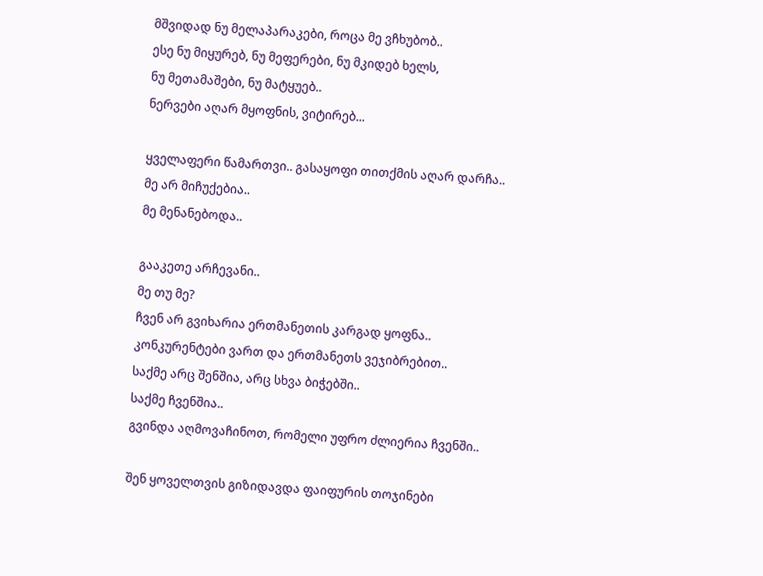მშვიდად ნუ მელაპარაკები, როცა მე ვჩხუბობ..
ესე ნუ მიყურებ, ნუ მეფერები, ნუ მკიდებ ხელს,
ნუ მეთამაშები, ნუ მატყუებ..
ნერვები აღარ მყოფნის, ვიტირებ...

ყველაფერი წამართვი.. გასაყოფი თითქმის აღარ დარჩა..
მე არ მიჩუქებია..
მე მენანებოდა..

გააკეთე არჩევანი..
მე თუ მე?
ჩვენ არ გვიხარია ერთმანეთის კარგად ყოფნა..
კონკურენტები ვართ და ერთმანეთს ვეჯიბრებით..
საქმე არც შენშია, არც სხვა ბიჭებში..
საქმე ჩვენშია..
გვინდა აღმოვაჩინოთ, რომელი უფრო ძლიერია ჩვენში..

შენ ყოველთვის გიზიდავდა ფაიფურის თოჯინები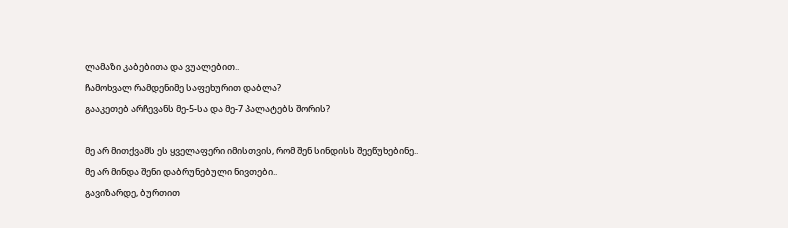ლამაზი კაბებითა და ვუალებით..
ჩამოხვალ რამდენიმე საფეხურით დაბლა?
გააკეთებ არჩევანს მე-5-სა და მე-7 პალატებს შორის?

მე არ მითქვამს ეს ყველაფერი იმისთვის, რომ შენ სინდისს შეეწუხებინე..
მე არ მინდა შენი დაბრუნებული ნივთები..
გავიზარდე, ბურთით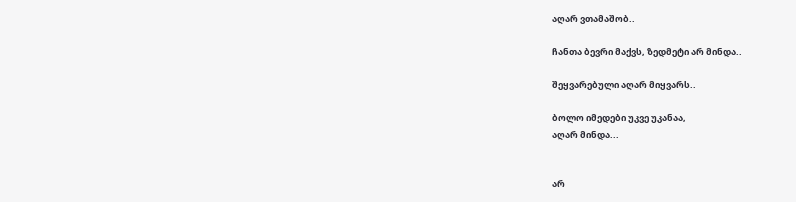აღარ ვთამაშობ..

ჩანთა ბევრი მაქვს, ზედმეტი არ მინდა..

შეყვარებული აღარ მიყვარს..

ბოლო იმედები უკვე უკანაა,
აღარ მინდა...


არ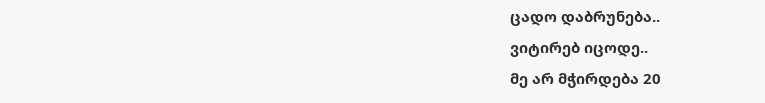ცადო დაბრუნება..
ვიტირებ იცოდე..
მე არ მჭირდება 20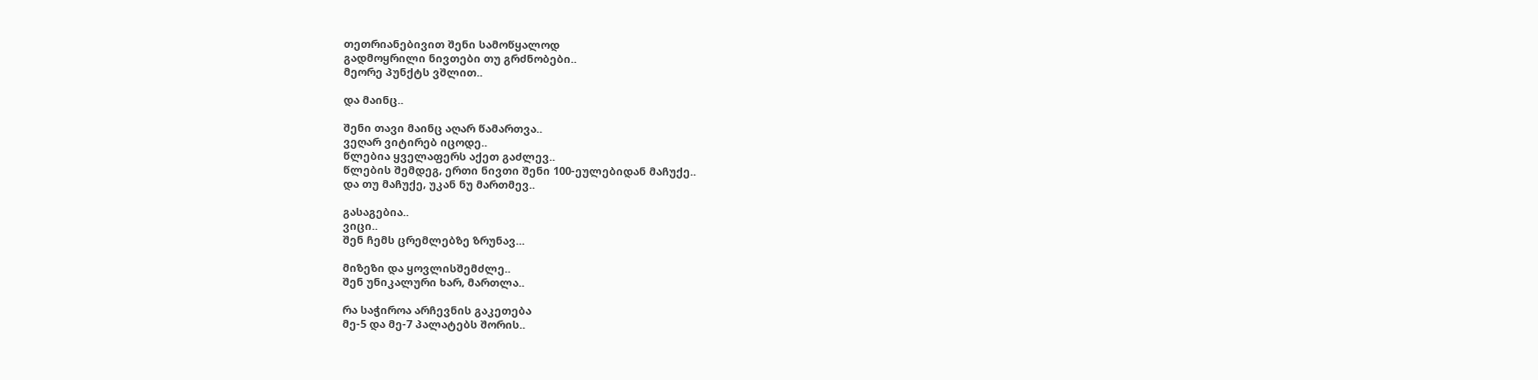თეთრიანებივით შენი სამოწყალოდ
გადმოყრილი ნივთები თუ გრძნობები..
მეორე პუნქტს ვშლით..

და მაინც..

შენი თავი მაინც აღარ წამართვა..
ვეღარ ვიტირებ იცოდე..
წლებია ყველაფერს აქეთ გაძლევ..
წლების შემდეგ, ერთი ნივთი შენი 100-ეულებიდან მაჩუქე..
და თუ მაჩუქე, უკან ნუ მართმევ..

გასაგებია..
ვიცი..
შენ ჩემს ცრემლებზე ზრუნავ...

მიზეზი და ყოვლისშემძლე..
შენ უნიკალური ხარ, მართლა..

რა საჭიროა არჩევნის გაკეთება
მე-5 და მე-7 პალატებს შორის..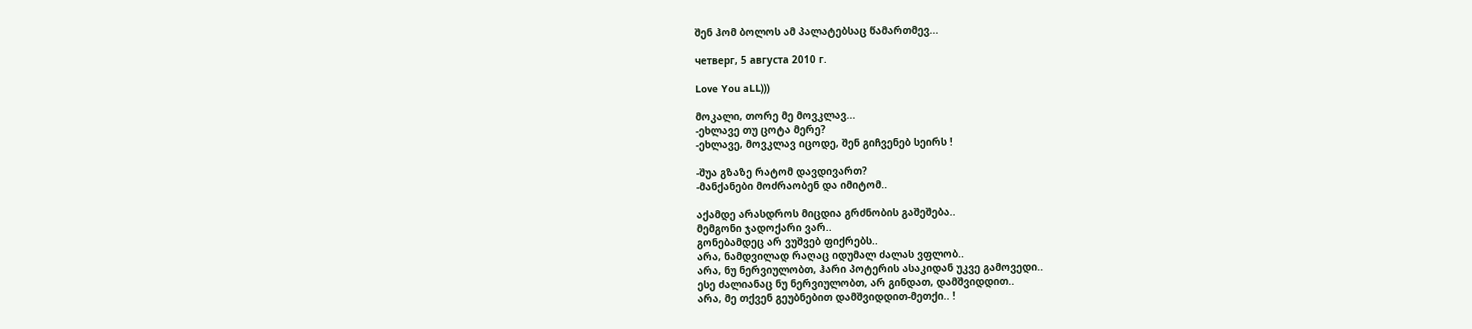შენ ჰომ ბოლოს ამ პალატებსაც წამართმევ...

четверг, 5 августа 2010 г.

Love You aLL)))

მოკალი, თორე მე მოვკლავ...
-ეხლავე თუ ცოტა მერე?
-ეხლავე, მოვკლავ იცოდე, შენ გიჩვენებ სეირს !

-შუა გზაზე რატომ დავდივართ?
-მანქანები მოძრაობენ და იმიტომ..

აქამდე არასდროს მიცდია გრძნობის გაშეშება..
მემგონი ჯადოქარი ვარ..
გონებამდეც არ ვუშვებ ფიქრებს..
არა, ნამდვილად რაღაც იდუმალ ძალას ვფლობ..
არა, ნუ ნერვიულობთ, ჰარი პოტერის ასაკიდან უკვე გამოვედი..
ესე ძალიანაც ნუ ნერვიულობთ, არ გინდათ, დამშვიდდით..
არა, მე თქვენ გეუბნებით დამშვიდდით-მეთქი.. !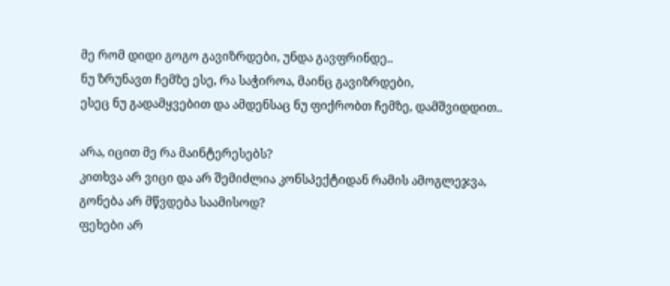მე რომ დიდი გოგო გავიზრდები, უნდა გავფრინდე..
ნუ ზრუნავთ ჩემზე ესე, რა საჭიროა, მაინც გავიზრდები,
ესეც ნუ გადამყვებით და ამდენსაც ნუ ფიქრობთ ჩემზე, დამშვიდდით..

არა, იცით მე რა მაინტერესებს?
კითხვა არ ვიცი და არ შემიძლია კონსპექტიდან რამის ამოგლეჯვა,
გონება არ მწვდება საამისოდ?
ფეხები არ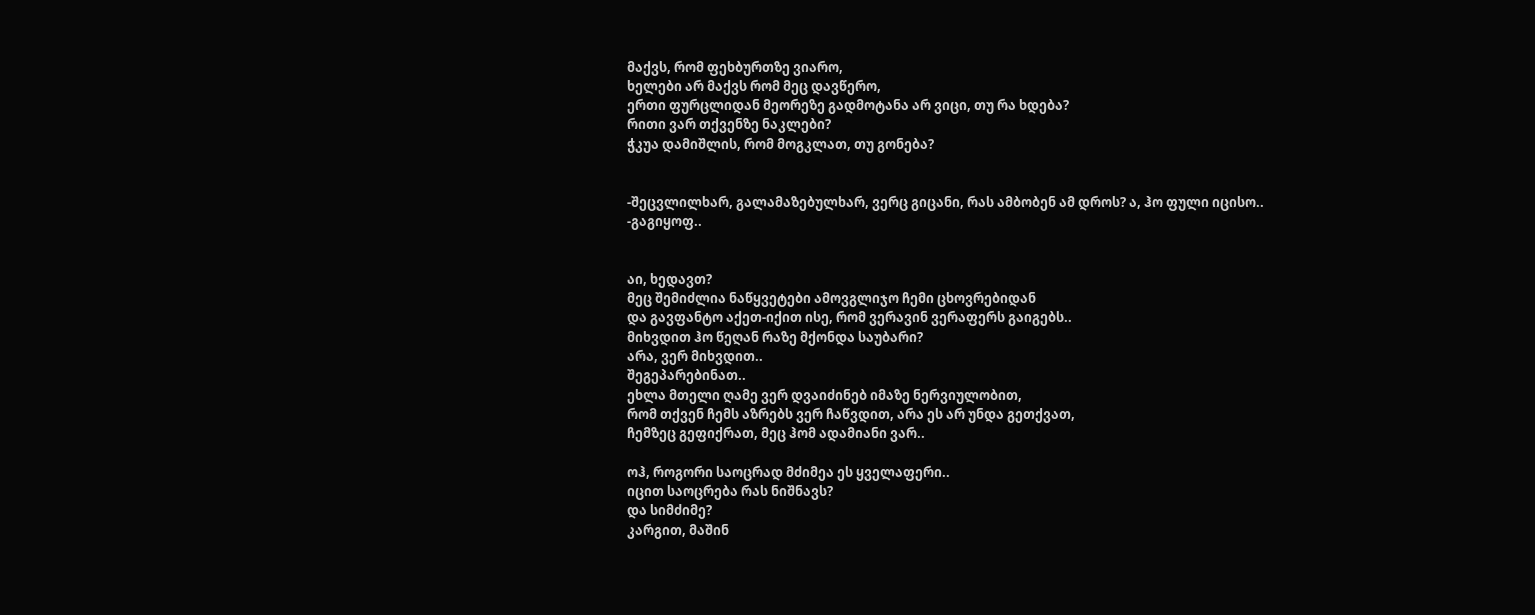მაქვს, რომ ფეხბურთზე ვიარო,
ხელები არ მაქვს რომ მეც დავწერო,
ერთი ფურცლიდან მეორეზე გადმოტანა არ ვიცი, თუ რა ხდება?
რითი ვარ თქვენზე ნაკლები?
ჭკუა დამიშლის, რომ მოგკლათ, თუ გონება?


-შეცვლილხარ, გალამაზებულხარ, ვერც გიცანი, რას ამბობენ ამ დროს? ა, ჰო ფული იცისო..
-გაგიყოფ..


აი, ხედავთ?
მეც შემიძლია ნაწყვეტები ამოვგლიჯო ჩემი ცხოვრებიდან
და გავფანტო აქეთ-იქით ისე, რომ ვერავინ ვერაფერს გაიგებს..
მიხვდით ჰო წეღან რაზე მქონდა საუბარი?
არა, ვერ მიხვდით..
შეგეპარებინათ..
ეხლა მთელი ღამე ვერ დვაიძინებ იმაზე ნერვიულობით,
რომ თქვენ ჩემს აზრებს ვერ ჩაწვდით, არა ეს არ უნდა გეთქვათ,
ჩემზეც გეფიქრათ, მეც ჰომ ადამიანი ვარ..

ოჰ, როგორი საოცრად მძიმეა ეს ყველაფერი..
იცით საოცრება რას ნიშნავს?
და სიმძიმე?
კარგით, მაშინ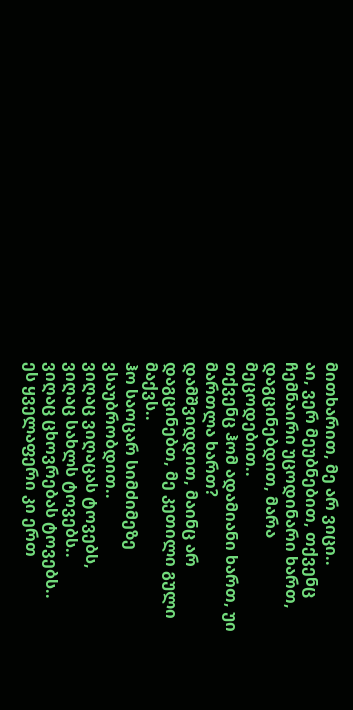მითხარით, მე არ ვიცი..
აი, ვერ მეუბნებით, თქვენც ჩემნაირი უცოდინარი ხართ,
დაგცინებდით, მარა მეცოდებით..
თქვენც ჰომ ადამიანი ხართ, უი მართლა ხართ?
დამშვიდდით, მაინც არ დაგცინებთ, მე კეთილი გული მაქვს..
ჰო საოცარ სიმძიმეზე ვსაუბრობდით..
ვიღაც ვიღაცას ტოვებს,
ვიღაც სახლს ტოვებს..
ვიღაც ცხოვრებას ტოვებს..
ეს ყველაფერი კი ერთ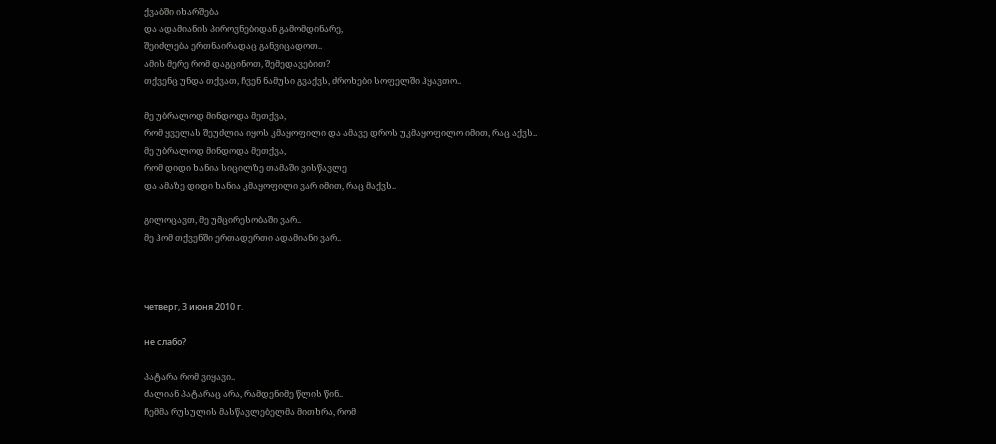ქვაბში იხარშება
და ადამიანის პიროვნებიდან გამომდინარე,
შეიძლება ერთნაირადაც განვიცადოთ..
ამის მერე რომ დაგცინოთ, შემედავებით?
თქვენც უნდა თქვათ, ჩვენ ნამუსი გვაქვს, ძროხები სოფელში ჰყავთო..

მე უბრალოდ მინდოდა მეთქვა,
რომ ყველას შეუძლია იყოს კმაყოფილი და ამავე დროს უკმაყოფილო იმით, რაც აქვს..
მე უბრალოდ მინდოდა მეთქვა,
რომ დიდი ხანია სიცილზე თამაში ვისწავლე
და ამაზე დიდი ხანია კმაყოფილი ვარ იმით, რაც მაქვს..

გილოცავთ, მე უმცირესობაში ვარ..
მე ჰომ თქვენში ერთადერთი ადამიანი ვარ..



четверг, 3 июня 2010 г.

не слабо?

პატარა რომ ვიყავი..
ძალიან პატარაც არა, რამდენიმე წლის წინ..
ჩემმა რუსულის მასწავლებელმა მითხრა, რომ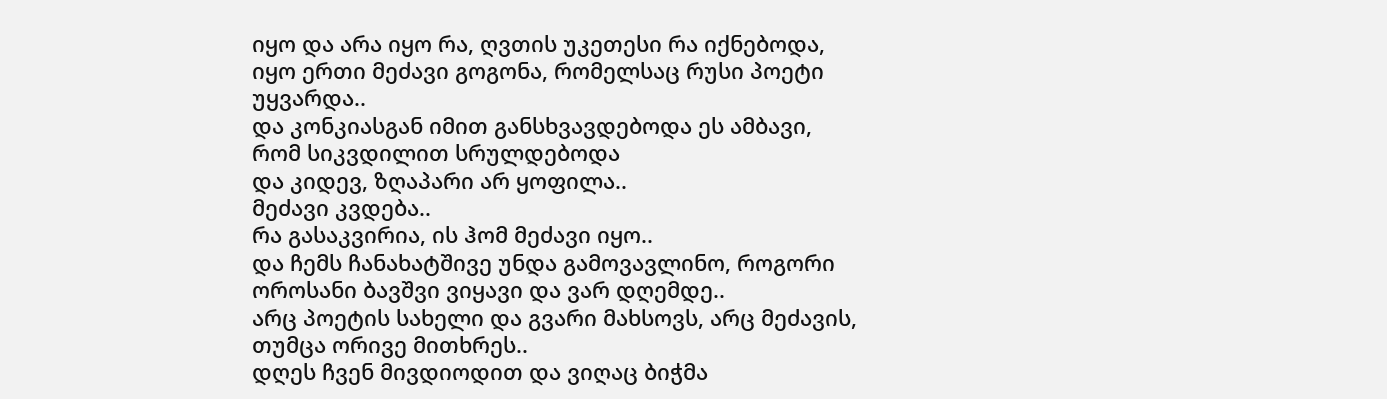იყო და არა იყო რა, ღვთის უკეთესი რა იქნებოდა,
იყო ერთი მეძავი გოგონა, რომელსაც რუსი პოეტი უყვარდა..
და კონკიასგან იმით განსხვავდებოდა ეს ამბავი, რომ სიკვდილით სრულდებოდა
და კიდევ, ზღაპარი არ ყოფილა..
მეძავი კვდება..
რა გასაკვირია, ის ჰომ მეძავი იყო..
და ჩემს ჩანახატშივე უნდა გამოვავლინო, როგორი ოროსანი ბავშვი ვიყავი და ვარ დღემდე..
არც პოეტის სახელი და გვარი მახსოვს, არც მეძავის, თუმცა ორივე მითხრეს..
დღეს ჩვენ მივდიოდით და ვიღაც ბიჭმა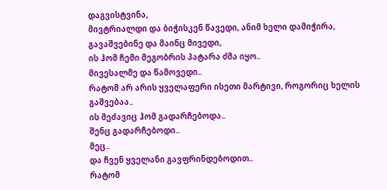დაგვისტვინა,
მივტრიალდი და ბიჭისკენ წავედი, ანიმ ხელი დამიჭირა, გავაშვებინე და მაინც მივედი,
ის ჰომ ჩემი მეგობრის პატარა ძმა იყო..
მივესალმე და წამოვედი..
რატომ არ არის ყველაფერი ისეთი მარტივი, როგორიც ხელის გაშვებაა..
ის მეძავიც ჰომ გადარჩებოდა..
შენც გადარჩებოდი..
მეც..
და ჩვენ ყველანი გავფრინდებოდით..
რატომ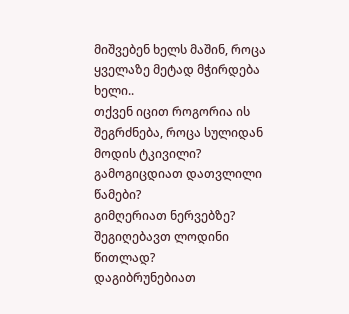მიშვებენ ხელს მაშინ, როცა ყველაზე მეტად მჭირდება ხელი..
თქვენ იცით როგორია ის შეგრძნება, როცა სულიდან მოდის ტკივილი?
გამოგიცდიათ დათვლილი წამები?
გიმღერიათ ნერვებზე?
შეგიღებავთ ლოდინი წითლად?
დაგიბრუნებიათ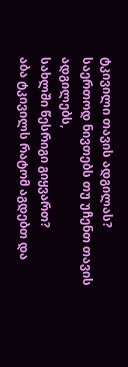ტკივილი თავის ადგილას?
საერთოდ ნივთებს თუ უჩენთ თავის ადგილებს,
სახლში წესრიგი გიყვართ?
აბა ტკივილს რატომ აგდებთ და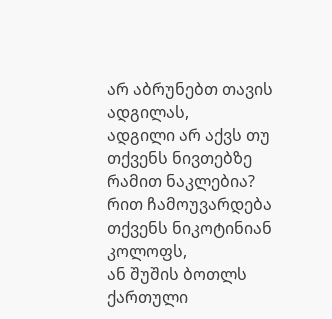არ აბრუნებთ თავის ადგილას,
ადგილი არ აქვს თუ თქვენს ნივთებზე რამით ნაკლებია?
რით ჩამოუვარდება თქვენს ნიკოტინიან კოლოფს,
ან შუშის ბოთლს ქართული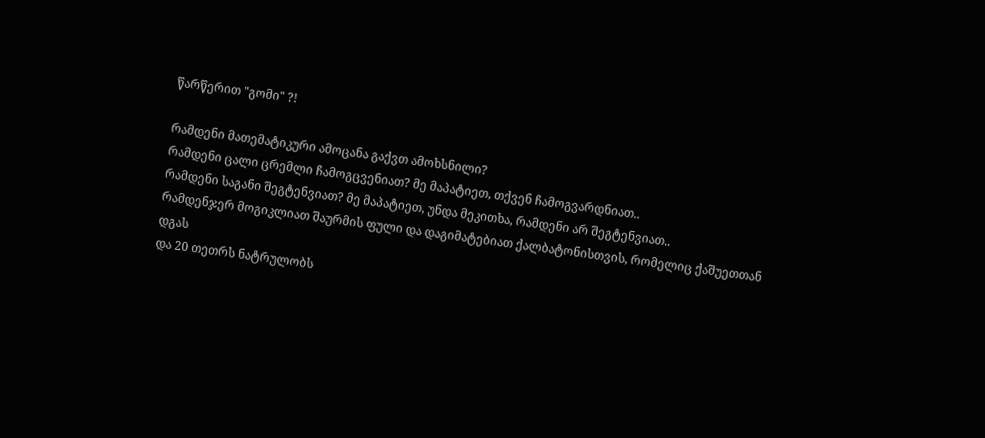წარწერით "გომი" ?!

რამდენი მათემატიკური ამოცანა გაქვთ ამოხსნილი?
რამდენი ცალი ცრემლი ჩამოგცვენიათ? მე მაპატიეთ, თქვენ ჩამოგვარდნიათ..
რამდენი საგანი შეგტენვიათ? მე მაპატიეთ, უნდა მეკითხა, რამდენი არ შეგტენვიათ..
რამდენჯერ მოგიკლიათ შაურმის ფული და დაგიმატებიათ ქალბატონისთვის, რომელიც ქაშუეთთან დგას
და 20 თეთრს ნატრულობს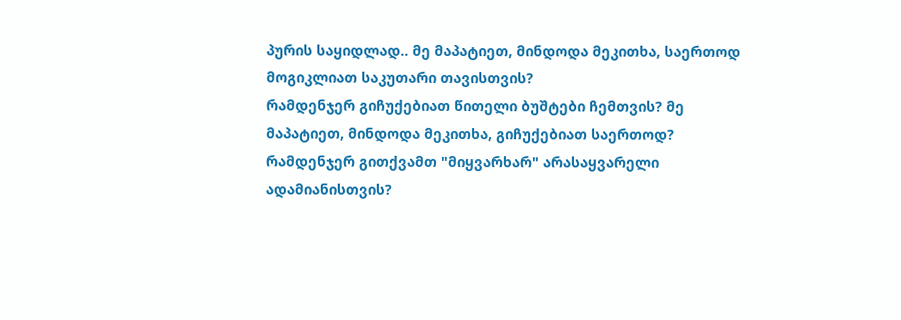პურის საყიდლად.. მე მაპატიეთ, მინდოდა მეკითხა, საერთოდ მოგიკლიათ საკუთარი თავისთვის?
რამდენჯერ გიჩუქებიათ წითელი ბუშტები ჩემთვის? მე მაპატიეთ, მინდოდა მეკითხა, გიჩუქებიათ საერთოდ?
რამდენჯერ გითქვამთ "მიყვარხარ" არასაყვარელი ადამიანისთვის?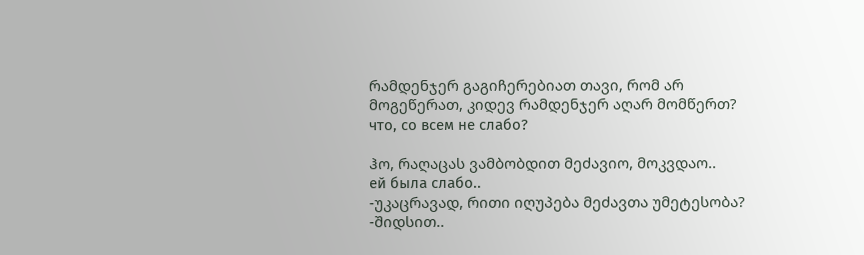რამდენჯერ გაგიჩერებიათ თავი, რომ არ მოგეწერათ, კიდევ რამდენჯერ აღარ მომწერთ?
что, со всем не слабо?

ჰო, რაღაცას ვამბობდით მეძავიო, მოკვდაო..
ей была слабо..
-უკაცრავად, რითი იღუპება მეძავთა უმეტესობა?
-შიდსით..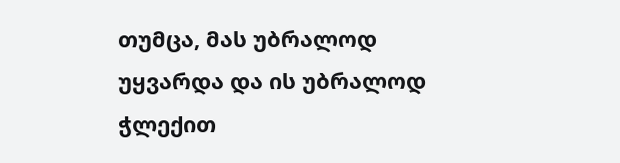თუმცა, მას უბრალოდ უყვარდა და ის უბრალოდ ჭლექით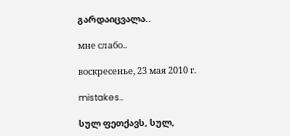გარდაიცვალა..

мне слабо..

воскресенье, 23 мая 2010 г.

mistakes..

სულ ფეთქავს, სულ,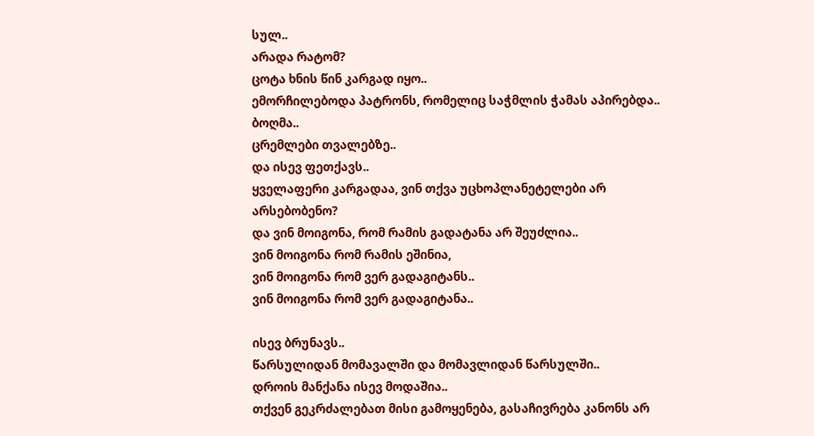სულ..
არადა რატომ?
ცოტა ხნის წინ კარგად იყო..
ემორჩილებოდა პატრონს, რომელიც საჭმლის ჭამას აპირებდა..
ბოღმა..
ცრემლები თვალებზე..
და ისევ ფეთქავს..
ყველაფერი კარგადაა, ვინ თქვა უცხოპლანეტელები არ არსებობენო?
და ვინ მოიგონა, რომ რამის გადატანა არ შეუძლია..
ვინ მოიგონა რომ რამის ეშინია,
ვინ მოიგონა რომ ვერ გადაგიტანს..
ვინ მოიგონა რომ ვერ გადაგიტანა..

ისევ ბრუნავს..
წარსულიდან მომავალში და მომავლიდან წარსულში..
დროის მანქანა ისევ მოდაშია..
თქვენ გეკრძალებათ მისი გამოყენება, გასაჩივრება კანონს არ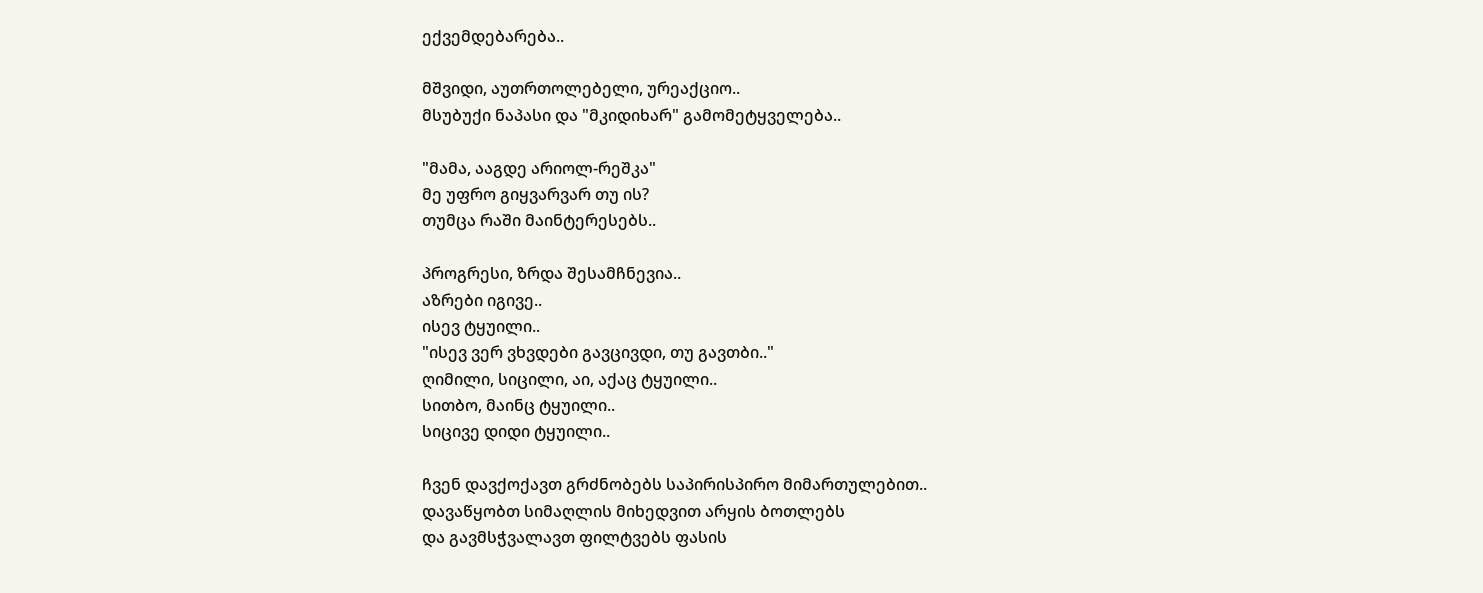ექვემდებარება..

მშვიდი, აუთრთოლებელი, ურეაქციო..
მსუბუქი ნაპასი და "მკიდიხარ" გამომეტყველება..

"მამა, ააგდე არიოლ-რეშკა"
მე უფრო გიყვარვარ თუ ის?
თუმცა რაში მაინტერესებს..

პროგრესი, ზრდა შესამჩნევია..
აზრები იგივე..
ისევ ტყუილი..
"ისევ ვერ ვხვდები გავცივდი, თუ გავთბი.."
ღიმილი, სიცილი, აი, აქაც ტყუილი..
სითბო, მაინც ტყუილი..
სიცივე დიდი ტყუილი..

ჩვენ დავქოქავთ გრძნობებს საპირისპირო მიმართულებით..
დავაწყობთ სიმაღლის მიხედვით არყის ბოთლებს
და გავმსჭვალავთ ფილტვებს ფასის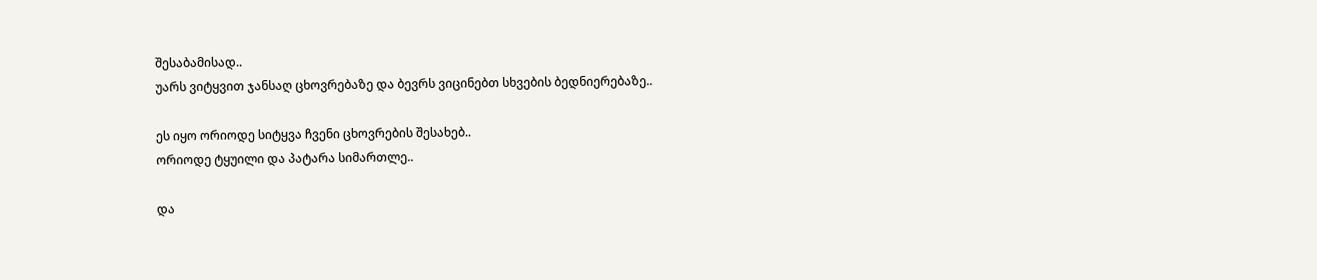შესაბამისად..
უარს ვიტყვით ჯანსაღ ცხოვრებაზე და ბევრს ვიცინებთ სხვების ბედნიერებაზე..

ეს იყო ორიოდე სიტყვა ჩვენი ცხოვრების შესახებ..
ორიოდე ტყუილი და პატარა სიმართლე..

და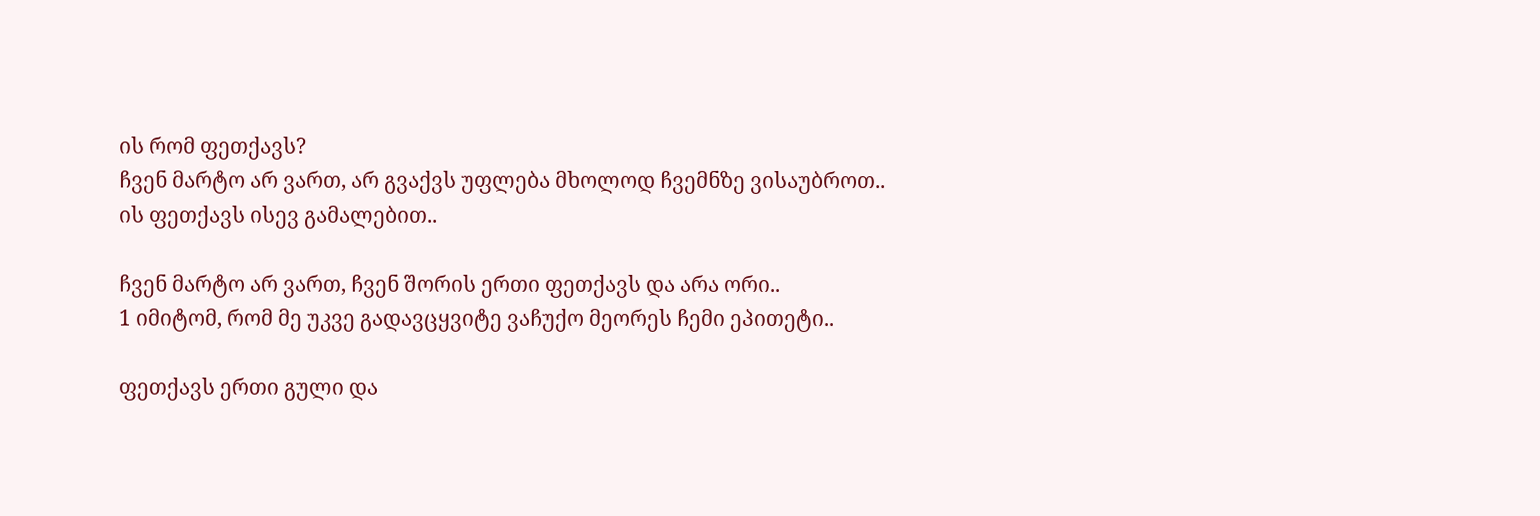ის რომ ფეთქავს?
ჩვენ მარტო არ ვართ, არ გვაქვს უფლება მხოლოდ ჩვემნზე ვისაუბროთ..
ის ფეთქავს ისევ გამალებით..

ჩვენ მარტო არ ვართ, ჩვენ შორის ერთი ფეთქავს და არა ორი..
1 იმიტომ, რომ მე უკვე გადავცყვიტე ვაჩუქო მეორეს ჩემი ეპითეტი..

ფეთქავს ერთი გული და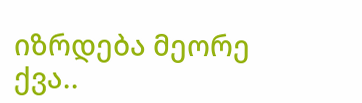იზრდება მეორე ქვა..